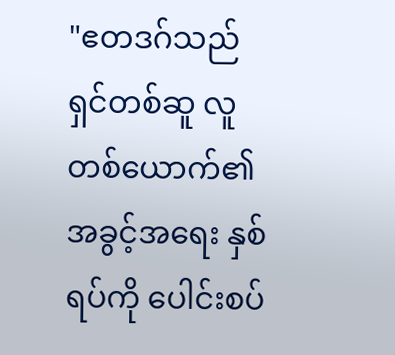"ဧတဒဂ်သည် ရှင်တစ်ဆူ လူတစ်ယောက်၏ အခွင့်အရေး နှစ်ရပ်ကို ပေါင်းစပ်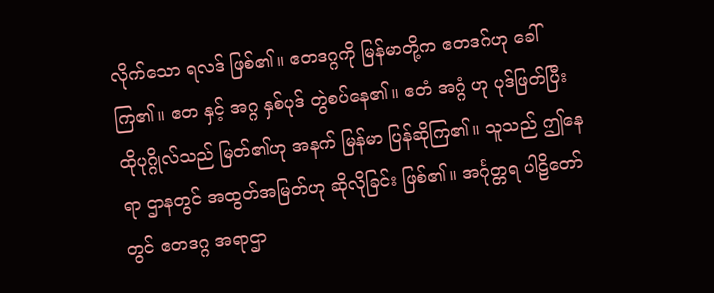လိုက်သော ရလဒ် ဖြစ်၏။ ဧတဒဂ္ဂကို မြန်မာတို့က ဧတဒဂ်ဟု ခေါ်ကြ၏။ ဧတ နှင့် အဂ္ဂ နှစ်ပုဒ် တွဲစပ်နေ၏။ ဧတံ အဂ္ဂံ ဟု ပုဒ်ဖြတ်ပြီး ထိုပုဂ္ဂိုလ်သည် မြတ်၏ဟု အနက် မြန်မာ ပြန်ဆိုကြ၏။ သူသည် ဤနေရာ ဌာနတွင် အထွတ်အမြတ်ဟု ဆိုလိုခြင်း ဖြစ်၏။ အင်္ဂုတ္တရ ပါဠိတော်တွင် ဧတဒဂ္ဂ အရာဌာ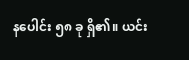နပေါင်း ၅၈ ခု ရှိ၏။ ယင်း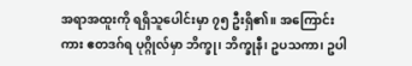အရာအထူးကို ရရှိသူပေါင်းမှာ ၇၅ ဦးရှိ၏။ အကြောင်းကား ဧတဒဂ်ရ ပုဂ္ဂိုလ်မှာ ဘိက္ခု၊ ဘိက္ခုနီ၊ ဥပသကာ၊ ဥပါ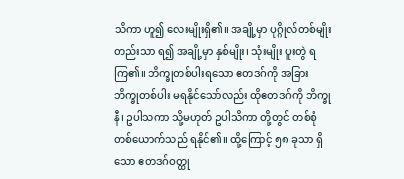သိကာ ဟူ၍ လေးမျိုးရှိ၏။ အချို့မှာ ပုဂ္ဂိုလ်တစ်မျိုးတည်းသာ ရ၍ အချို့မှာ နှစ်မျိုး၊ သုံးမျိုး ပူးတွဲ ရကြ၏။ ဘိက္ခုတစ်ပါးရသော ဧတဒဂ်ကို အခြား ဘိက္ခုတစ်ပါး မရနိုင်သော်လည်း ထိုဧတဒဂ်ကို ဘိက္ခုနီ၊ ဥပါသကာ သို့မဟုတ် ဥပါသိကာ တို့တွင် တစ်စုံတစ်ယောက်သည် ရနိုင်၏။ ထို့ကြောင့် ၅၈ ခုသာ ရှိသော ဧတဒဂ်ဝတ္ထု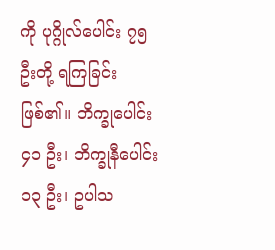ကို ပုဂ္ဂိုလ်ပေါင်း ၇၅ ဦးတို့ ရကြခြင်း ဖြစ်၏။ ဘိက္ခုပေါင်း ၄၁ ဦး၊ ဘိက္ခုနီပေါင်း ၁၃ ဦး၊ ဥပါသ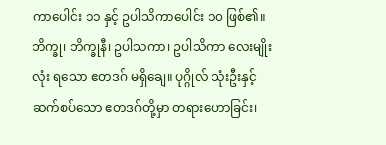ကာပေါင်း ၁၁ နှင့် ဥပါသိကာပေါင်း ၁၀ ဖြစ်၏။
ဘိက္ခု၊ ဘိက္ခုနီ၊ ဥပါသကာ၊ ဥပါသိကာ လေးမျိုးလုံး ရသော ဧတဒဂ် မရှိချေ။ ပုဂ္ဂိုလ် သုံးဦးနှင့် ဆက်စပ်သော ဧတဒဂ်တို့မှာ တရားဟောခြင်း၊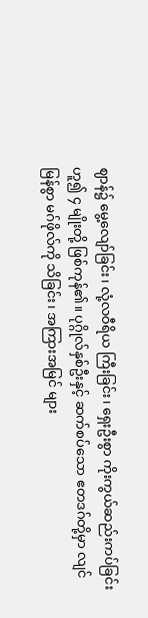ဈာန်၌ မွေ့လျော်ခြင်း၊ လုံ့လဝီရိယ ကြီးခြင်း၊ ရှေးဦးစွာ ကိုးကွယ်ဆည်းကပ်ခြင်း ဟူ၍ ၄ မျိုးတို့ ဖြစ်ကုန်၏။ ပုဂ္ဂိုလ်နှစ်ဦးနှင့် ဆက်စပ်သော ဧတဒဂ်တို့မှာ လျင်မြန်စွာ မဂ်ဖိုလ်ကို သိခြင်း၊ အကြားအမြင် များ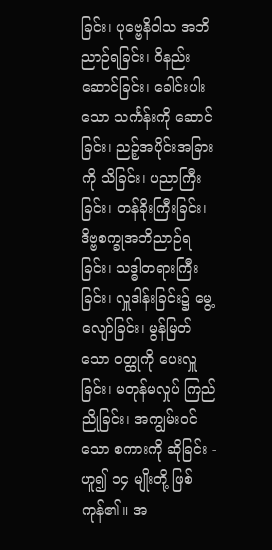ခြင်း၊ ပုဗ္ဗေနိဝါသ အဘိညာဉ်ရခြင်း၊ ဝိနည်းဆောင်ခြင်း၊ ခေါင်းပါးသော သင်္ကန်းကို ဆောင်ခြင်း၊ ညဉ့်အပိုင်းအခြားကို သိခြင်း၊ ပညာကြီးခြင်း၊ တန်ခိုးကြီးခြင်း၊ ဒိဗ္ဗစက္ခုအဘိညာဉ်ရခြင်း၊ သဒ္ဓါတရားကြီးခြင်း၊ လှူဒါန်းခြင်း၌ မွေ့လျော်ခြင်း၊ မွန်မြတ်သော ဝတ္ထုကို ပေးလှူခြင်း၊ မတုန်မလှုပ် ကြည်ညိုခြင်း၊ အကျွမ်းဝင်သော စကားကို ဆိုခြင်း - ဟူ၍ ၁၄ မျိုးတို့ ဖြစ်ကုန်၏။ အ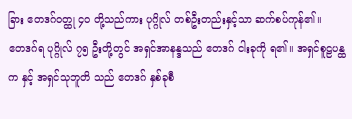ခြား ဧတဒဂ်ဝတ္ထု ၄၀ တို့သည်ကား ပုဂ္ဂိုလ် တစ်ဦးတည်းနှင့်သာ ဆက်စပ်ကုန်၏။
ဧတဒဂ်ရ ပုဂ္ဂိုလ် ၇၅ ဦးတို့တွင် အရှင်အာနန္ဒသည် ဧတဒဂ် ငါးခုကို ရ၏။ အရှင်စူဠပန္ထက နှင့် အရှင်သုဘူတိ သည် ဧတဒဂ် နှစ်ခုစီ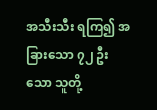အသီးသီး ရကြ၍ အခြားသော ၇၂ ဦးသော သူတို့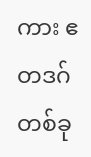ကား ဧတဒဂ် တစ်ခု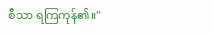စီသာ ရကြကုန်၏။"